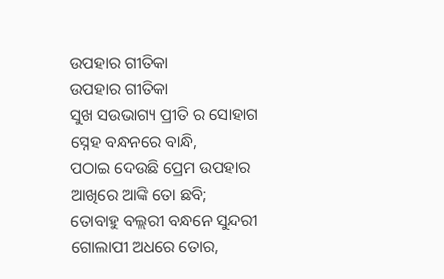ଉପହାର ଗୀତିକା
ଉପହାର ଗୀତିକା
ସୁଖ ସଉଭାଗ୍ୟ ପ୍ରୀତି ର ସୋହାଗ
ସ୍ନେହ ବନ୍ଧନରେ ବାନ୍ଧି,
ପଠାଇ ଦେଉଛି ପ୍ରେମ ଉପହାର
ଆଖିରେ ଆଙ୍କି ତୋ ଛବି;
ତୋବାହୁ ବଲ୍ଲରୀ ବନ୍ଧନେ ସୁନ୍ଦରୀ
ଗୋଲାପୀ ଅଧରେ ତୋର,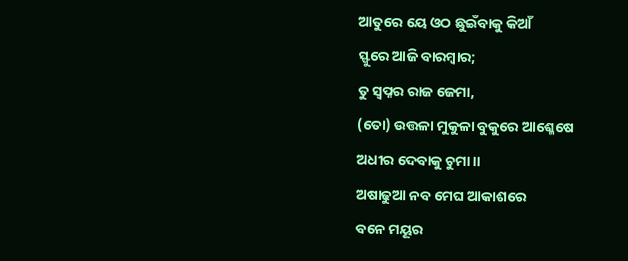ଆତୁରେ ୟେ ଓଠ ଛୁଇଁବାକୁ କିଆଁ
ସ୍ଫୁରେ ଆଜି ବାରମ୍ବାର;
ତୁ ସ୍ଵପ୍ନର ରାଜ ଜେମା,
(ତୋ) ଉତ୍ତଳା ମୁକୁଳା ବୁକୁରେ ଆଶ୍ଳେଷେ
ଅଧୀର ଦେବାକୁ ଚୁମା ।।
ଅଷାଢୁଆ ନବ ମେଘ ଆକାଶରେ
ବନେ ମୟୂର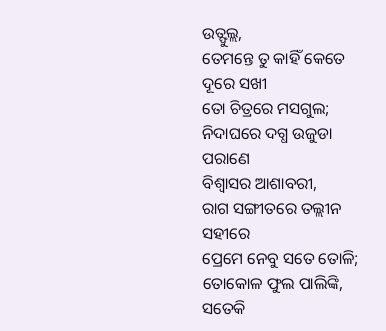ଉତ୍ଫୁଲ୍ଲ,
ତେମନ୍ତେ ତୁ କାହିଁ କେତେ ଦୂରେ ସଖୀ
ତୋ ଚିତ୍ରରେ ମସଗୁଲ;
ନିଦାଘରେ ଦଗ୍ଧ ଉଜୁଡା ପରାଣେ
ବିଶ୍ଵାସର ଆଶାବରୀ,
ରାଗ ସଙ୍ଗୀତରେ ତଲ୍ଲୀନ ସହୀରେ
ପ୍ରେମେ ନେବୁ ସତେ ତୋଳି;
ତୋକୋଳ ଫୁଲ ପାଲିଙ୍କି,
ସତେକି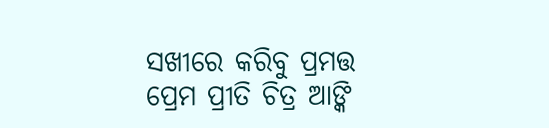ସଖୀରେ କରିବୁ ପ୍ରମତ୍ତ
ପ୍ରେମ ପ୍ରୀତି ଚିତ୍ର ଆଙ୍କି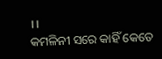।।
କମଳିନୀ ସରେ କାହିଁ କେତେ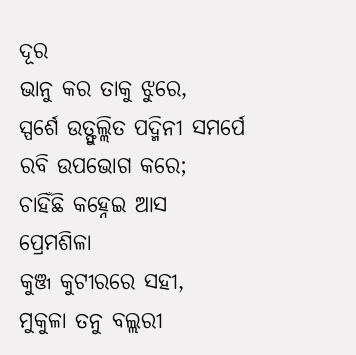ଦୂର
ଭାନୁ କର ତାକୁ ଝୁରେ,
ସ୍ପର୍ଶେ ଉତ୍ଫୁଲ୍ଲିତ ପଦ୍ମିନୀ ସମର୍ପେ
ରବି ଉପଭୋଗ କରେ;
ଚାହିଁଛି କହ୍ନେଇ ଆସ ପ୍ରେମଶିଳା
କୁଞ୍ଜ କୁଟୀରରେ ସହୀ,
ମୁକୁଳା ତନୁ ବଲ୍ଲରୀ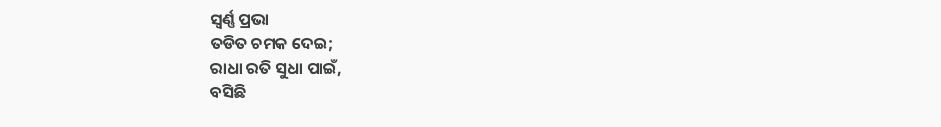ସ୍ଵର୍ଣ୍ଣ ପ୍ରଭା
ତଡିତ ଚମକ ଦେଇ;
ରାଧା ରତି ସୁଧା ପାଇଁ,
ବସିଛି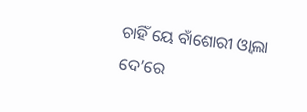ଚାହିଁ ୟେ ବାଁଶୋରୀ ଓ୍ଵାଲା
ଦେ’ରେ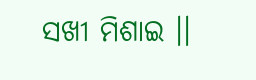ସଖୀ ମିଶାଇ ।।